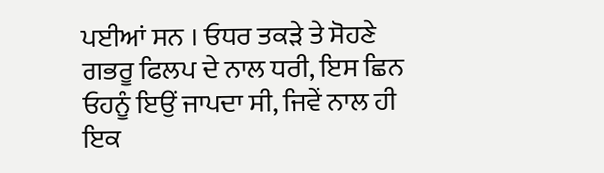ਪਈਆਂ ਸਨ । ਓਧਰ ਤਕੜੇ ਤੇ ਸੋਹਣੇ ਗਭਰੂ ਫਿਲਪ ਦੇ ਨਾਲ ਧਰੀ, ਇਸ ਛਿਨ ਓਹਨੂੰ ਇਉਂ ਜਾਪਦਾ ਸੀ, ਜਿਵੇਂ ਨਾਲ ਹੀ ਇਕ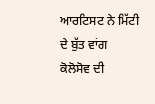ਆਰਟਿਸਟ ਨੇ ਮਿੱਟੀ ਦੇ ਬੁੱਤ ਵਾਂਗ ਕੋਲੋਸੋਵ ਦੀ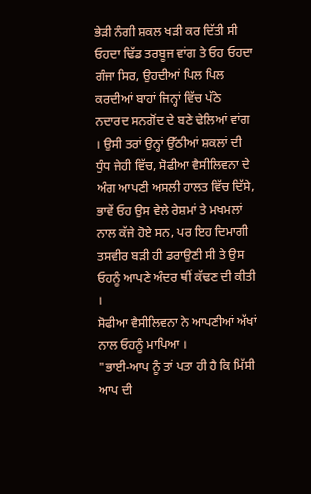ਭੇੜੀ ਨੰਗੀ ਸ਼ਕਲ ਖੜੀ ਕਰ ਦਿੱਤੀ ਸੀ ਓਹਦਾ ਢਿੱਡ ਤਰਬੂਜ ਵਾਂਗ ਤੇ ਓਹ ਓਹਦਾ ਗੰਜਾ ਸਿਰ, ਉਹਦੀਆਂ ਪਿਲ ਪਿਲ ਕਰਦੀਆਂ ਬਾਹਾਂ ਜਿਨ੍ਹਾਂ ਵਿੱਚ ਪੱਠੇ ਨਦਾਰਦ ਸਨਗੋਂਦ ਦੇ ਬਣੇ ਢੇਲਿਆਂ ਵਾਂਗ । ਉਸੀ ਤਰਾਂ ਉਨ੍ਹਾਂ ਉੱਠੀਆਂ ਸ਼ਕਲਾਂ ਦੀ ਧੁੰਧ ਜੇਹੀ ਵਿੱਚ, ਸੋਫੀਆ ਵੈਸੀਲਿਵਨਾ ਦੇ ਅੰਗ ਆਪਣੀ ਅਸਲੀ ਹਾਲਤ ਵਿੱਚ ਦਿੱਸੇ, ਭਾਵੇਂ ਓਹ ਉਸ ਵੇਲੇ ਰੇਸ਼ਮਾਂ ਤੇ ਮਖਮਲਾਂ ਨਾਲ ਕੱਜੇ ਹੋਏ ਸਨ, ਪਰ ਇਹ ਦਿਮਾਗੀ ਤਸਵੀਰ ਬੜੀ ਹੀ ਡਰਾਉਣੀ ਸੀ ਤੇ ਉਸ ਓਹਨੂੰ ਆਪਣੇ ਅੰਦਰ ਥੀਂ ਕੱਢਣ ਦੀ ਕੀਤੀ ।
ਸੋਫੀਆ ਵੈਸੀਲਿਵਨਾ ਨੇ ਆਪਣੀਆਂ ਅੱਖਾਂ ਨਾਲ ਓਹਨੂੰ ਮਾਪਿਆ ।
"ਭਾਈ-ਆਪ ਨੂੰ ਤਾਂ ਪਤਾ ਹੀ ਹੈ ਕਿ ਮਿੱਸੀ ਆਪ ਦੀ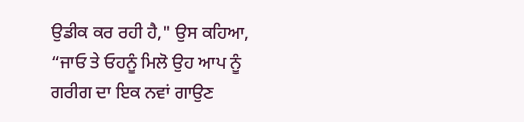ਉਡੀਕ ਕਰ ਰਹੀ ਹੈ," ਉਸ ਕਹਿਆ, “ਜਾਓ ਤੇ ਓਹਨੂੰ ਮਿਲੋ ਉਹ ਆਪ ਨੂੰ ਗਰੀਗ ਦਾ ਇਕ ਨਵਾਂ ਗਾਉਣ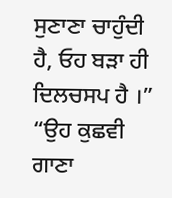ਸੁਣਾਣਾ ਚਾਹੁੰਦੀ ਹੈ, ਓਹ ਬੜਾ ਹੀ ਦਿਲਚਸਪ ਹੈ ।”
“ਉਹ ਕੁਛਵੀ ਗਾਣਾ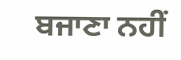ਬਜਾਣਾ ਨਹੀਂ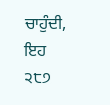ਚਾਹੁੰਦੀ, ਇਹ
੨੮੭